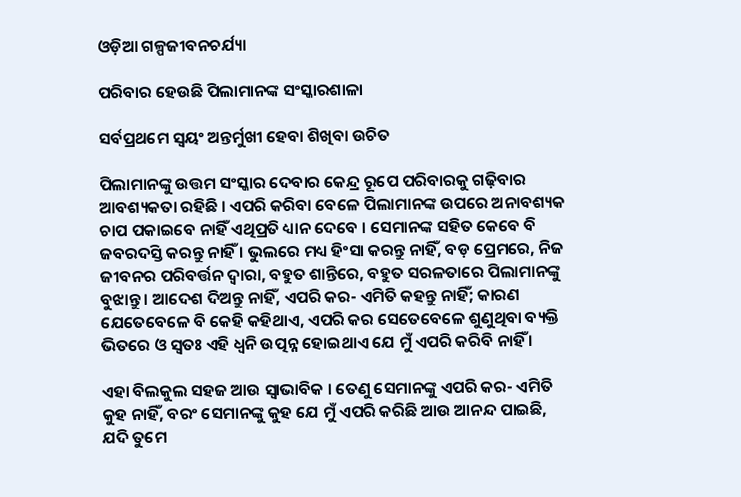ଓଡ଼ିଆ ଗଳ୍ପଜୀବନଚର୍ଯ୍ୟା

ପରିବାର ହେଉଛି ପିଲାମାନଙ୍କ ସଂସ୍କାରଶାଳା

ସର୍ବପ୍ରଥମେ ସ୍ଵୟଂ ଅନ୍ତର୍ମୁଖୀ ହେବା ଶିଖିବା ଉଚିତ

ପିଲାମାନଙ୍କୁ ଉତ୍ତମ ସଂସ୍କାର ଦେବାର କେନ୍ଦ୍ର ରୂପେ ପରିବାରକୁ ଗଢ଼ିବାର ଆବଶ୍ୟକତା ରହିଛି । ଏପରି କରିବା ବେଳେ ପିଲାମାନଙ୍କ ଉପରେ ଅନାବଶ୍ୟକ ଚାପ ପକାଇବେ ନାହିଁ ଏଥିପ୍ରତି ଧ୍ୟାନ ଦେବେ । ସେମାନଙ୍କ ସହିତ କେବେ ବି ଜବରଦସ୍ତି କରନ୍ତୁ ନାହିଁ । ଭୁଲରେ ମଧ୍ୟ ହିଂସା କରନ୍ତୁ ନାହିଁ, ବଡ଼ ପ୍ରେମରେ, ନିଜ ଜୀବନର ପରିବର୍ତ୍ତନ ଦ୍ଵାରା, ବହୁତ ଶାନ୍ତିରେ, ବହୁତ ସରଳତାରେ ପିଲାମାନଙ୍କୁ ବୁଝାନ୍ତୁ । ଆଦେଶ ଦିଅନ୍ତୁ ନାହିଁ, ଏପରି କର- ଏମିତି କହନ୍ତୁ ନାହିଁ; କାରଣ ଯେତେବେଳେ ବି କେହି କହିଥାଏ, ଏପରି କର ସେତେବେଳେ ଶୁଣୁଥିବା ବ୍ୟକ୍ତି ଭିତରେ ଓ ସ୍ବତଃ ଏହି ଧ୍ବନି ଉତ୍ପନ୍ନ ହୋଇଥାଏ ଯେ ମୁଁ ଏପରି କରିବି ନାହିଁ ।

ଏହା ବିଲକୁଲ ସହଜ ଆଉ ସ୍ଵାଭାବିକ । ତେଣୁ ସେମାନଙ୍କୁ ଏପରି କର- ଏମିତି କୁହ ନାହିଁ, ବରଂ ସେମାନଙ୍କୁ କୁହ ଯେ ମୁଁ ଏପରି କରିଛି ଆଉ ଆନନ୍ଦ ପାଇଛି, ଯଦି ତୁମେ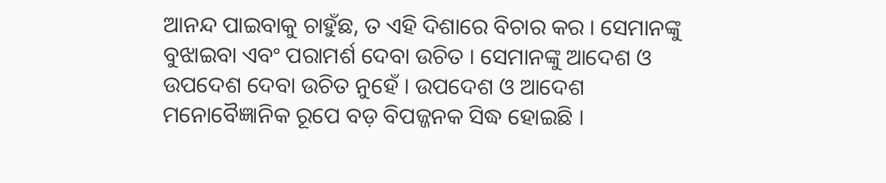ଆନନ୍ଦ ପାଇବାକୁ ଚାହୁଁଛ, ତ ଏହି ଦିଶାରେ ବିଚାର କର । ସେମାନଙ୍କୁ ବୁଝାଇବା ଏବଂ ପରାମର୍ଶ ଦେବା ଉଚିତ । ସେମାନଙ୍କୁ ଆଦେଶ ଓ ଉପଦେଶ ଦେବା ଉଚିତ ନୁହେଁ । ଉପଦେଶ ଓ ଆଦେଶ ମନୋବୈଜ୍ଞାନିକ ରୂପେ ବଡ଼ ବିପଜ୍ଜନକ ସିଦ୍ଧ ହୋଇଛି ।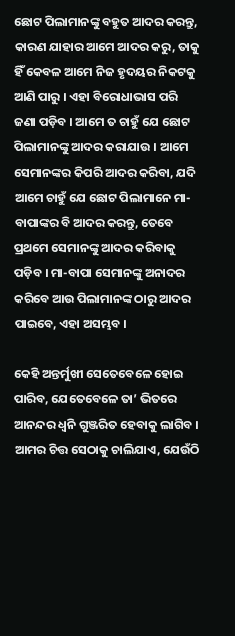ଛୋଟ ପିଲାମାନଙ୍କୁ ବହୁତ ଆଦର କରନ୍ତୁ, କାରଣ ଯାହାର ଆମେ ଆଦର କରୁ, ତାକୁ ହିଁ କେବଳ ଆମେ ନିଜ ହୃଦୟର ନିକଟକୁ ଆଣି ପାରୁ । ଏହା ବିରୋଧାଭାସ ପରି ଜଣା ପଡ଼ିବ । ଆମେ ତ ଚାହୁଁ ଯେ ଛୋଟ ପିଲାମାନଙ୍କୁ ଆଦର କରାଯାଉ । ଆମେ ସେମାନଙ୍କର କିପରି ଆଦର କରିବା, ଯଦି ଆମେ ଚାହୁଁ ଯେ ଛୋଟ ପିଲାମାନେ ମା-ବାପାଙ୍କର ବି ଆଦର କରନ୍ତୁ, ତେବେ ପ୍ରଥମେ ସେମାନଙ୍କୁ ଆଦର କରିବାକୁ ପଡ଼ିବ । ମା-ବାପା ସେମାନଙ୍କୁ ଅନାଦର କରିବେ ଆଉ ପିଲାମାନଙ୍କ ଠାରୁ ଆଦର ପାଇବେ, ଏହା ଅସମ୍ଭବ ।

କେହି ଅନ୍ତର୍ମୁଖୀ ସେତେବେଳେ ହୋଇ ପାରିବ, ଯେତେବେଳେ ତା’ ଭିତରେ ଆନନ୍ଦର ଧ୍ୱନି ଗୁଞ୍ଜରିତ ହେବାକୁ ଲାଗିବ । ଆମର ଚିତ୍ତ ସେଠାକୁ ଚାଲିଯାଏ, ଯେଉଁଠି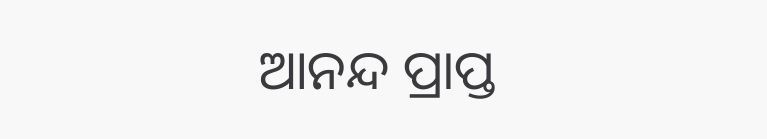ଆନନ୍ଦ ପ୍ରାପ୍ତ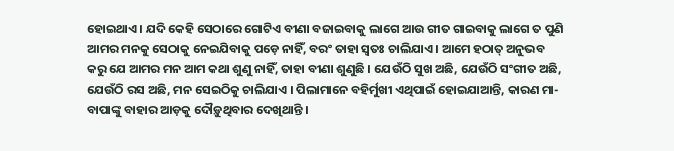ହୋଇଥାଏ । ଯଦି କେହି ସେଠାରେ ଗୋଟିଏ ବୀଣା ବଜାଇବାକୁ ଲାଗେ ଆଉ ଗୀତ ଗାଇବାକୁ ଲାଗେ ତ ପୁଣି ଆମର ମନକୁ ସେଠାକୁ ନେଇଯିବାକୁ ପଡ଼େ ନାହିଁ, ବରଂ ତାହା ସ୍ୱତଃ ଚାଲିଯାଏ । ଆମେ ହଠାତ୍ ଅନୁଭବ କରୁ ଯେ ଆମର ମନ ଆମ କଥା ଶୁଣୁ ନାହିଁ, ତାହା ବୀଣା ଶୁଣୁଛି । ଯେଉଁଠି ସୁଖ ଅଛି, ଯେଉଁଠି ସଂଗୀତ ଅଛି, ଯେଉଁଠି ରସ ଅଛି, ମନ ସେଇଠିକୁ ଚାଲିଯାଏ । ପିଲାମାନେ ବହିର୍ମୁଖୀ ଏଥିପାଇଁ ହୋଇଯାଆନ୍ତି, କାରଣ ମା-ବାପାଙ୍କୁ ବାହାର ଆଡ଼କୁ ଦୌଡ଼ୁଥିବାର ଦେଖିଥାନ୍ତି ।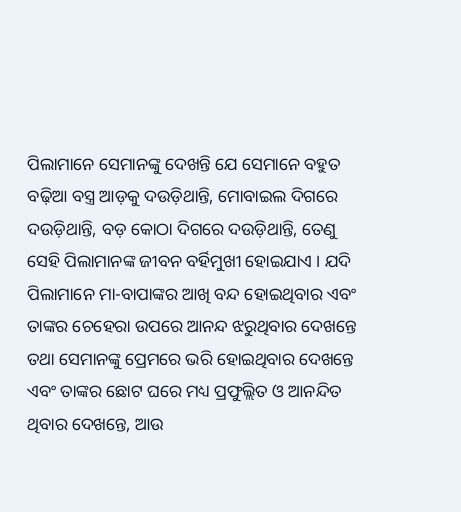ପିଲାମାନେ ସେମାନଙ୍କୁ ଦେଖନ୍ତି ଯେ ସେମାନେ ବହୁତ ବଢ଼ିଆ ବସ୍ତ୍ର ଆଡ଼କୁ ଦଉଡ଼ିଥାନ୍ତି, ମୋବାଇଲ ଦିଗରେ ଦଉଡ଼ିଥାନ୍ତି, ବଡ଼ କୋଠା ଦିଗରେ ଦଉଡ଼ିଥାନ୍ତି, ତେଣୁ ସେହି ପିଲାମାନଙ୍କ ଜୀବନ ବର୍ହିମୁଖୀ ହୋଇଯାଏ । ଯଦି ପିଲାମାନେ ମା-ବାପାଙ୍କର ଆଖି ବନ୍ଦ ହୋଇଥିବାର ଏବଂ ତାଙ୍କର ଚେହେରା ଉପରେ ଆନନ୍ଦ ଝରୁଥିବାର ଦେଖନ୍ତେ ତଥା ସେମାନଙ୍କୁ ପ୍ରେମରେ ଭରି ହୋଇଥିବାର ଦେଖନ୍ତେ ଏବଂ ତାଙ୍କର ଛୋଟ ଘରେ ମଧ୍ୟ ପ୍ରଫୁଲ୍ଲିତ ଓ ଆନନ୍ଦିତ ଥିବାର ଦେଖନ୍ତେ, ଆଉ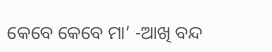କେବେ କେବେ ମା’ -ଆଖି ବନ୍ଦ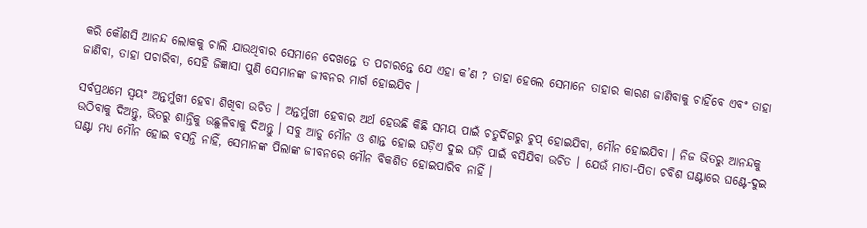କରି କୌଣସି ଆନନ୍ଦ ଲୋକକୁ ଚାଲି ଯାଉଥିବାର ସେମାନେ ଦେଖନ୍ତେ ତ ପଚାରନ୍ତେ ଯେ ଏହା କ’ଣ ? ତାହା ହେଲେ ସେମାନେ ତାହାର କାରଣ ଜାଣିବାକୁ ଚାହିଁବେ ଏବଂ ତାହା ଜାଣିବା, ତାହା ପଚାରିବା, ସେହି ଜିଜ୍ଞାସା ପୁଣି ସେମାନଙ୍କ ଜୀବନର ମାର୍ଗ ହୋଇଯିବ ।

ସର୍ବପ୍ରଥମେ ସ୍ଵୟଂ ଅନ୍ତର୍ମୁଖୀ ହେବା ଶିଖିବା ଉଚିତ । ଅନ୍ତର୍ମୁଖୀ ହେବାର ଅର୍ଥ ହେଉଛି କିଛି ସମୟ ପାଇଁ ଚତୁର୍ଦିଗରୁ ଚୁପ୍ ହୋଇଯିବା, ମୌନ ହୋଇଯିବା । ନିଜ ଭିତରୁ ଆନନ୍ଦକୁ ଉଠିବାକୁ ଦିଅନ୍ତୁ, ଭିତରୁ ଶାନ୍ତିକୁ ଉଛୁଳିବାକୁ ଦିଅନ୍ତୁ । ସବୁ ଆଡୁ ମୌନ ଓ ଶାନ୍ତ ହୋଇ ଘଡ଼ିଏ ଦୁଇ ଘଡ଼ି ପାଇଁ ବସିଯିବା ଉଚିତ । ଯେଉଁ ମାତା-ପିତା ଚବିଶ ଘଣ୍ଟାରେ ଘଣ୍ଟେ-ଦୁଇ ଘଣ୍ଟା ମଧ୍ୟ ମୌନ ହୋଇ ବସନ୍ତି ନାହିଁ, ସେମାନଙ୍କ ପିଲାଙ୍କ ଜୀବନରେ ମୌନ ବିକଶିତ ହୋଇପାରିବ ନାହିଁ ।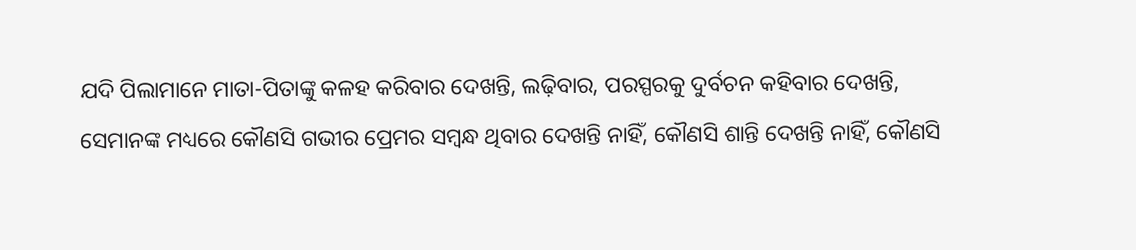ଯଦି ପିଲାମାନେ ମାତା-ପିତାଙ୍କୁ କଳହ କରିବାର ଦେଖନ୍ତି, ଲଢ଼ିବାର, ପରସ୍ପରକୁ ଦୁର୍ବଚନ କହିବାର ଦେଖନ୍ତି, ସେମାନଙ୍କ ମଧ୍ୟରେ କୌଣସି ଗଭୀର ପ୍ରେମର ସମ୍ବନ୍ଧ ଥିବାର ଦେଖନ୍ତି ନାହିଁ, କୌଣସି ଶାନ୍ତି ଦେଖନ୍ତି ନାହିଁ, କୌଣସି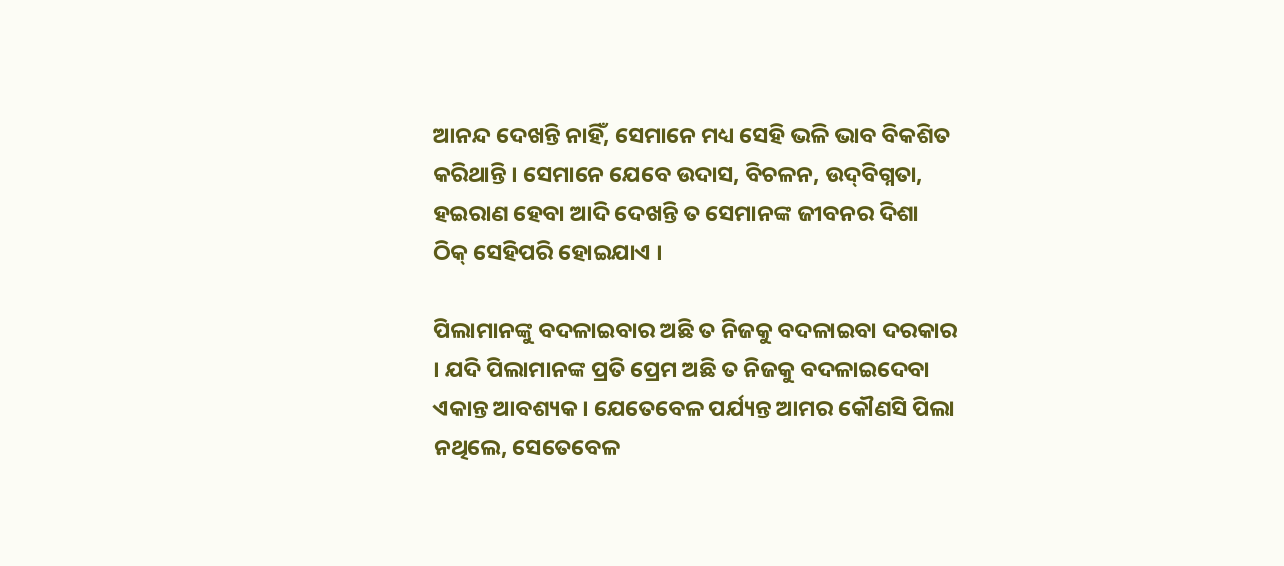ଆନନ୍ଦ ଦେଖନ୍ତି ନାହିଁ, ସେମାନେ ମଧ୍ୟ ସେହି ଭଳି ଭାବ ବିକଶିତ କରିଥାନ୍ତି । ସେମାନେ ଯେବେ ଉଦାସ, ବିଚଳନ, ଉଦ୍‌ବିଗ୍ନତା, ହଇରାଣ ହେବା ଆଦି ଦେଖନ୍ତି ତ ସେମାନଙ୍କ ଜୀବନର ଦିଶା ଠିକ୍ ସେହିପରି ହୋଇଯାଏ ।

ପିଲାମାନଙ୍କୁ ବଦଳାଇବାର ଅଛି ତ ନିଜକୁ ବଦଳାଇବା ଦରକାର । ଯଦି ପିଲାମାନଙ୍କ ପ୍ରତି ପ୍ରେମ ଅଛି ତ ନିଜକୁ ବଦଳାଇଦେବା ଏକାନ୍ତ ଆବଶ୍ୟକ । ଯେତେବେଳ ପର୍ଯ୍ୟନ୍ତ ଆମର କୌଣସି ପିଲା ନଥିଲେ, ସେତେବେଳ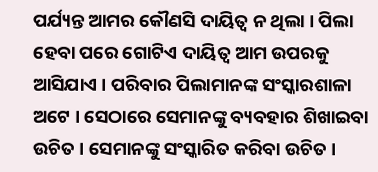ପର୍ଯ୍ୟନ୍ତ ଆମର କୌଣସି ଦାୟିତ୍ଵ ନ ଥିଲା । ପିଲା ହେବା ପରେ ଗୋଟିଏ ଦାୟିତ୍ଵ ଆମ ଉପରକୁ ଆସିଯାଏ । ପରିବାର ପିଲାମାନଙ୍କ ସଂସ୍କାରଶାଳା ଅଟେ । ସେଠାରେ ସେମାନଙ୍କୁ ବ୍ୟବହାର ଶିଖାଇବା ଉଚିତ । ସେମାନଙ୍କୁ ସଂସ୍କାରିତ କରିବା ଉଚିତ ।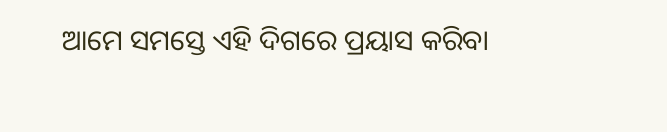ଆମେ ସମସ୍ତେ ଏହି ଦିଗରେ ପ୍ରୟାସ କରିବା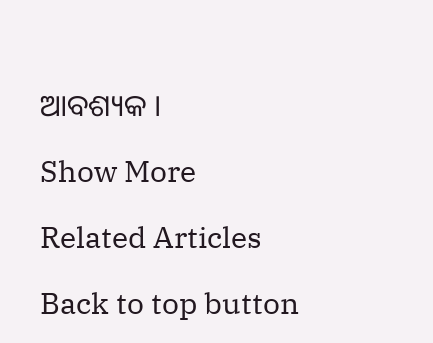ଆବଶ୍ୟକ ।

Show More

Related Articles

Back to top button